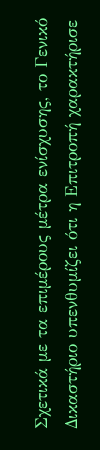Σχετικά με τα επιμέρους μέτρα ενίσχυσης, το Γενικό Δικαστήριο υπενθυμίζει ότι η Επιτροπή χαρακτήρισε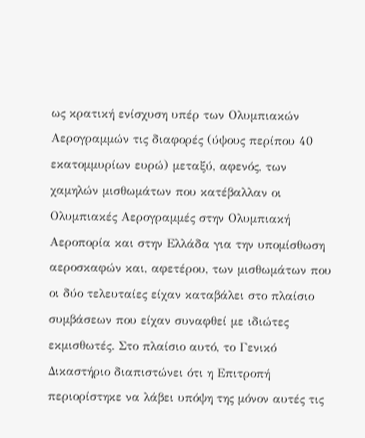ως κρατική ενίσχυση υπέρ των Ολυμπιακών Αερογραμμών τις διαφορές (ύψους περίπου 40 εκατομμυρίων ευρώ) μεταξύ, αφενός, των χαμηλών μισθωμάτων που κατέβαλλαν οι Ολυμπιακές Αερογραμμές στην Ολυμπιακή Αεροπορία και στην Ελλάδα για την υπομίσθωση αεροσκαφών και, αφετέρου, των μισθωμάτων που οι δύο τελευταίες είχαν καταβάλει στο πλαίσιο συμβάσεων που είχαν συναφθεί με ιδιώτες εκμισθωτές. Στο πλαίσιο αυτό, το Γενικό Δικαστήριο διαπιστώνει ότι η Επιτροπή περιορίστηκε να λάβει υπόψη της μόνον αυτές τις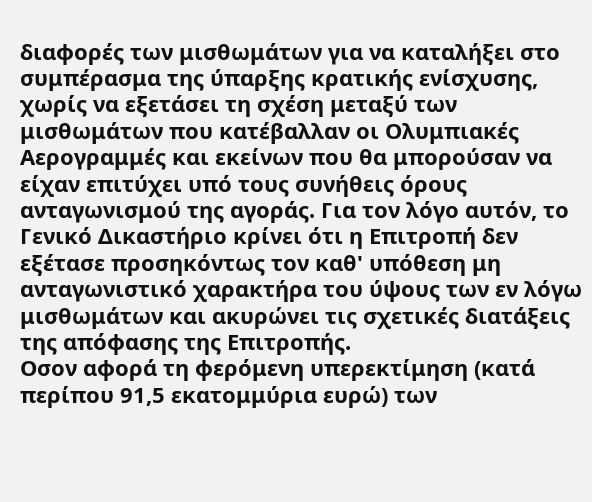διαφορές των μισθωμάτων για να καταλήξει στο συμπέρασμα της ύπαρξης κρατικής ενίσχυσης, χωρίς να εξετάσει τη σχέση μεταξύ των μισθωμάτων που κατέβαλλαν οι Ολυμπιακές Αερογραμμές και εκείνων που θα μπορούσαν να είχαν επιτύχει υπό τους συνήθεις όρους ανταγωνισμού της αγοράς. Για τον λόγο αυτόν, το Γενικό Δικαστήριο κρίνει ότι η Επιτροπή δεν εξέτασε προσηκόντως τον καθ' υπόθεση μη ανταγωνιστικό χαρακτήρα του ύψους των εν λόγω μισθωμάτων και ακυρώνει τις σχετικές διατάξεις της απόφασης της Επιτροπής.
Οσον αφορά τη φερόμενη υπερεκτίμηση (κατά περίπου 91,5 εκατομμύρια ευρώ) των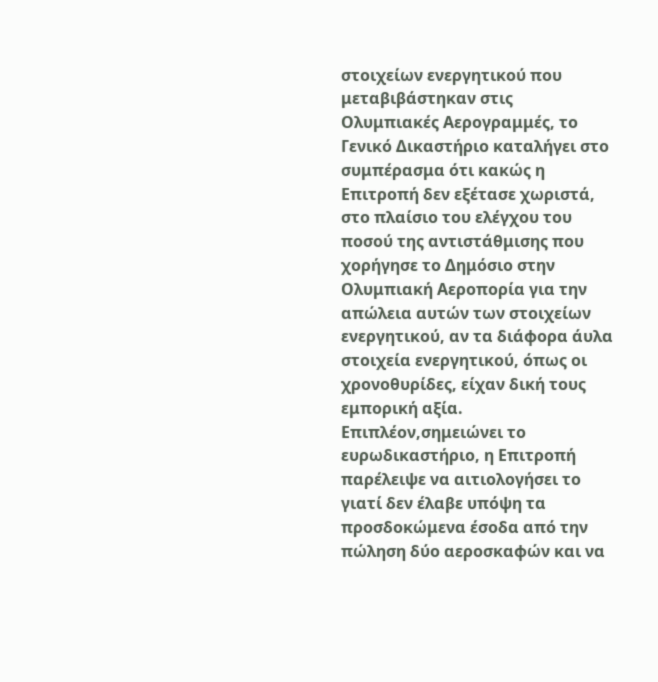στοιχείων ενεργητικού που μεταβιβάστηκαν στις Ολυμπιακές Αερογραμμές, το Γενικό Δικαστήριο καταλήγει στο συμπέρασμα ότι κακώς η Επιτροπή δεν εξέτασε χωριστά, στο πλαίσιο του ελέγχου του ποσού της αντιστάθμισης που χορήγησε το Δημόσιο στην Ολυμπιακή Αεροπορία για την απώλεια αυτών των στοιχείων ενεργητικού, αν τα διάφορα άυλα στοιχεία ενεργητικού, όπως οι χρονοθυρίδες, είχαν δική τους εμπορική αξία. Επιπλέον,σημειώνει το ευρωδικαστήριο, η Επιτροπή παρέλειψε να αιτιολογήσει το γιατί δεν έλαβε υπόψη τα προσδοκώμενα έσοδα από την πώληση δύο αεροσκαφών και να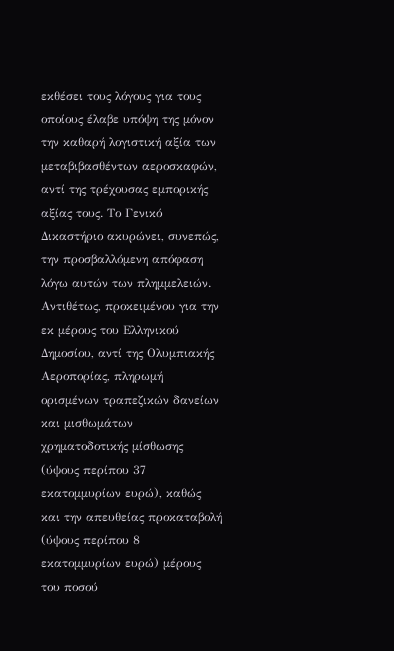εκθέσει τους λόγους για τους οποίους έλαβε υπόψη της μόνον την καθαρή λογιστική αξία των μεταβιβασθέντων αεροσκαφών, αντί της τρέχουσας εμπορικής αξίας τους. Το Γενικό Δικαστήριο ακυρώνει, συνεπώς, την προσβαλλόμενη απόφαση λόγω αυτών των πλημμελειών.
Αντιθέτως, προκειμένου για την εκ μέρους του Ελληνικού Δημοσίου, αντί της Ολυμπιακής Αεροπορίας, πληρωμή ορισμένων τραπεζικών δανείων και μισθωμάτων χρηματοδοτικής μίσθωσης (ύψους περίπου 37 εκατομμυρίων ευρώ), καθώς και την απευθείας προκαταβολή (ύψους περίπου 8 εκατομμυρίων ευρώ) μέρους του ποσού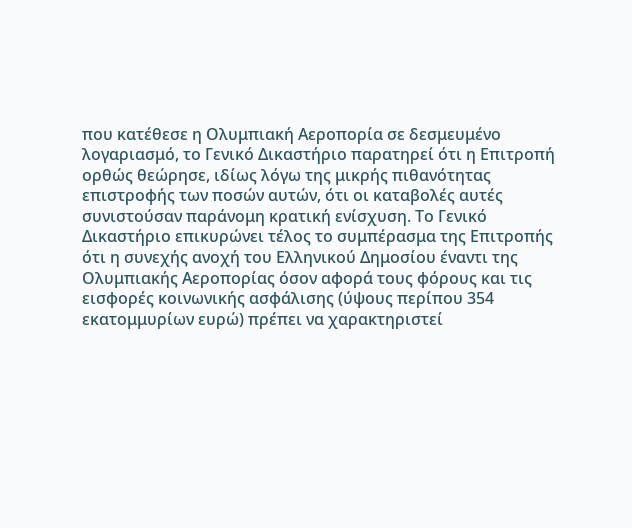που κατέθεσε η Ολυμπιακή Αεροπορία σε δεσμευμένο λογαριασμό, το Γενικό Δικαστήριο παρατηρεί ότι η Επιτροπή ορθώς θεώρησε, ιδίως λόγω της μικρής πιθανότητας επιστροφής των ποσών αυτών, ότι οι καταβολές αυτές συνιστούσαν παράνομη κρατική ενίσχυση. Το Γενικό Δικαστήριο επικυρώνει τέλος το συμπέρασμα της Επιτροπής ότι η συνεχής ανοχή του Ελληνικού Δημοσίου έναντι της Ολυμπιακής Αεροπορίας όσον αφορά τους φόρους και τις εισφορές κοινωνικής ασφάλισης (ύψους περίπου 354 εκατομμυρίων ευρώ) πρέπει να χαρακτηριστεί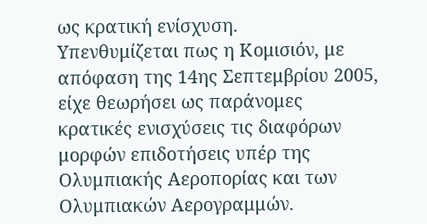ως κρατική ενίσχυση.
Υπενθυμίζεται πως η Κομισιόν, με απόφαση της 14ης Σεπτεμβρίου 2005, είχε θεωρήσει ως παράνομες κρατικές ενισχύσεις τις διαφόρων μορφών επιδοτήσεις υπέρ της Ολυμπιακής Αεροπορίας και των Ολυμπιακών Αερογραμμών.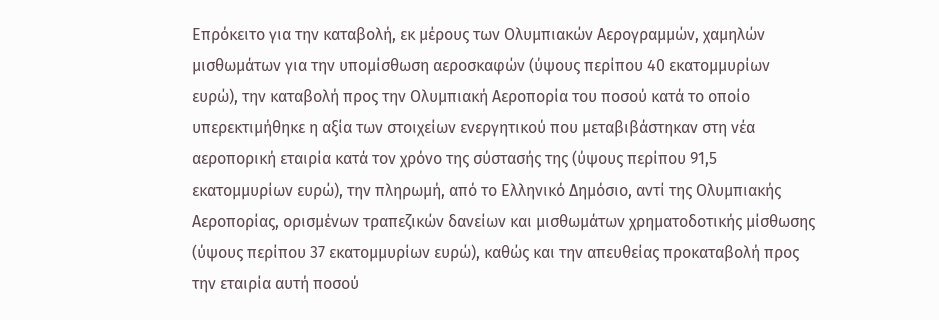Επρόκειτο για την καταβολή, εκ μέρους των Ολυμπιακών Αερογραμμών, χαμηλών μισθωμάτων για την υπομίσθωση αεροσκαφών (ύψους περίπου 40 εκατομμυρίων ευρώ), την καταβολή προς την Ολυμπιακή Αεροπορία του ποσού κατά το οποίο υπερεκτιμήθηκε η αξία των στοιχείων ενεργητικού που μεταβιβάστηκαν στη νέα αεροπορική εταιρία κατά τον χρόνο της σύστασής της (ύψους περίπου 91,5 εκατομμυρίων ευρώ), την πληρωμή, από το Ελληνικό Δημόσιο, αντί της Ολυμπιακής Αεροπορίας, ορισμένων τραπεζικών δανείων και μισθωμάτων χρηματοδοτικής μίσθωσης (ύψους περίπου 37 εκατομμυρίων ευρώ), καθώς και την απευθείας προκαταβολή προς την εταιρία αυτή ποσού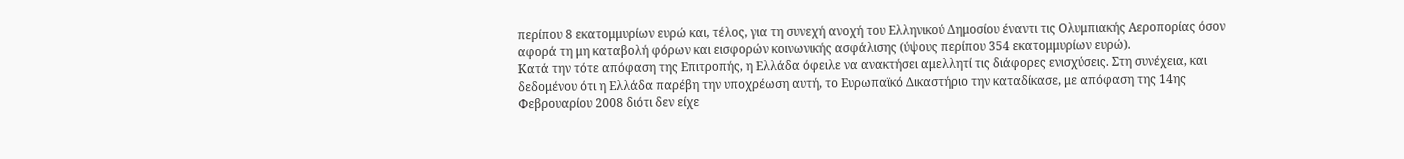περίπου 8 εκατομμυρίων ευρώ και, τέλος, για τη συνεχή ανοχή του Ελληνικού Δημοσίου έναντι τις Ολυμπιακής Αεροπορίας όσον αφορά τη μη καταβολή φόρων και εισφορών κοινωνικής ασφάλισης (ύψους περίπου 354 εκατομμυρίων ευρώ).
Κατά την τότε απόφαση της Επιτροπής, η Ελλάδα όφειλε να ανακτήσει αμελλητί τις διάφορες ενισχύσεις. Στη συνέχεια, και δεδομένου ότι η Ελλάδα παρέβη την υποχρέωση αυτή, το Ευρωπαϊκό Δικαστήριο την καταδίκασε, με απόφαση της 14ης Φεβρουαρίου 2008 διότι δεν είχε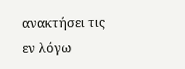ανακτήσει τις εν λόγω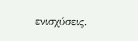ενισχύσεις.